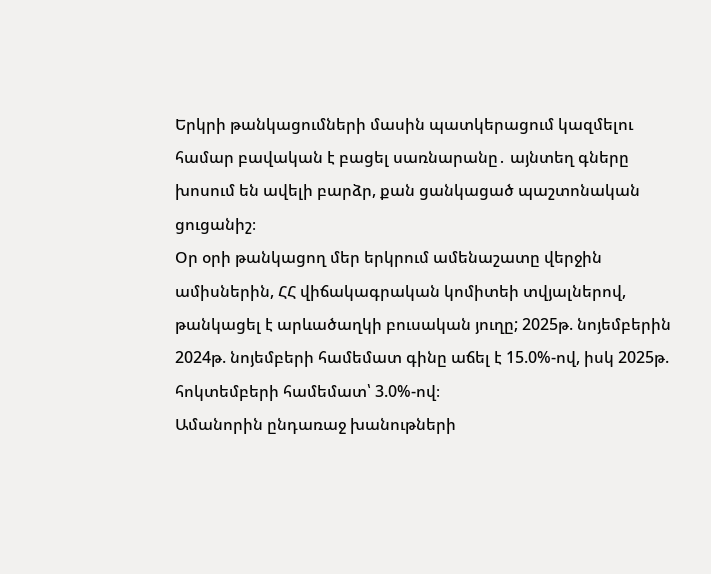Երկրի թանկացումների մասին պատկերացում կազմելու համար բավական է բացել սառնարանը․ այնտեղ գները խոսում են ավելի բարձր, քան ցանկացած պաշտոնական ցուցանիշ։
Օր օրի թանկացող մեր երկրում ամենաշատը վերջին ամիսներին, ՀՀ վիճակագրական կոմիտեի տվյալներով, թանկացել է արևածաղկի բուսական յուղը; 2025թ. նոյեմբերին 2024թ. նոյեմբերի համեմատ գինը աճել է 15.0%-ով, իսկ 2025թ. հոկտեմբերի համեմատ՝ 3.0%-ով։
Ամանորին ընդառաջ խանութների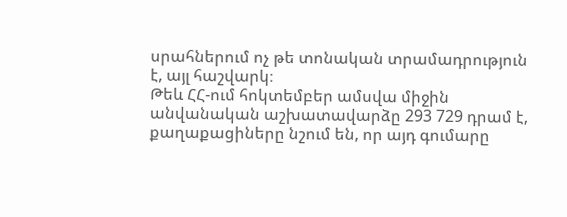սրահներում ոչ թե տոնական տրամադրություն է, այլ հաշվարկ։
Թեև ՀՀ-ում հոկտեմբեր ամսվա միջին անվանական աշխատավարձը 293 729 դրամ է, քաղաքացիները նշում են, որ այդ գումարը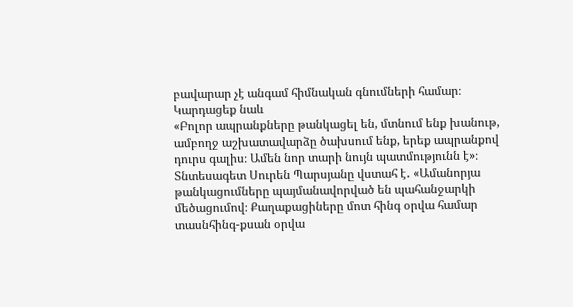բավարար չէ անգամ հիմնական գնումների համար։
Կարդացեք նաև
«Բոլոր ապրանքները թանկացել են, մտնում ենք խանութ, ամբողջ աշխատավարձը ծախսում ենք, երեք ապրանքով դուրս գալիս։ Ամեն նոր տարի նույն պատմությունն է»։
Տնտեսագետ Սուրեն Պարսյանը վստահ է․ «Ամանորյա թանկացումները պայմանավորված են պահանջարկի մեծացումով։ Քաղաքացիները մոտ հինգ օրվա համար տասնհինգ-քսան օրվա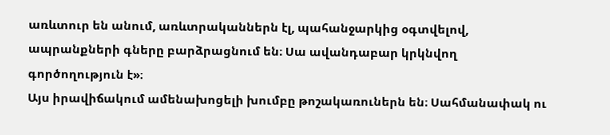առևտուր են անում, առևտրականներն էլ, պահանջարկից օգտվելով, ապրանքների գները բարձրացնում են։ Սա ավանդաբար կրկնվող գործողություն է»։
Այս իրավիճակում ամենախոցելի խումբը թոշակառուներն են։ Սահմանափակ ու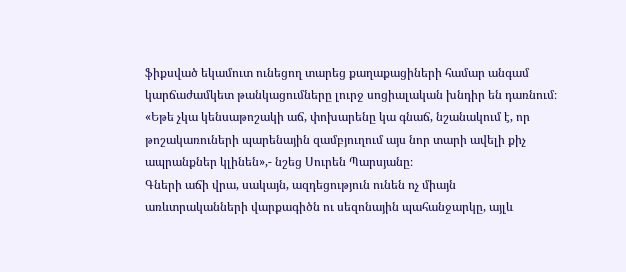ֆիքսված եկամուտ ունեցող տարեց քաղաքացիների համար անգամ կարճաժամկետ թանկացումները լուրջ սոցիալական խնդիր են դառնում։
«Եթե չկա կենսաթոշակի աճ, փոխարենը կա գնաճ, նշանակում է, որ թոշակառուների պարենային զամբյուղում այս նոր տարի ավելի քիչ ապրանքներ կլինեն»,- նշեց Սուրեն Պարսյանը։
Գների աճի վրա, սակայն, ազդեցություն ունեն ոչ միայն առևտրականների վարքագիծն ու սեզոնային պահանջարկը, այլև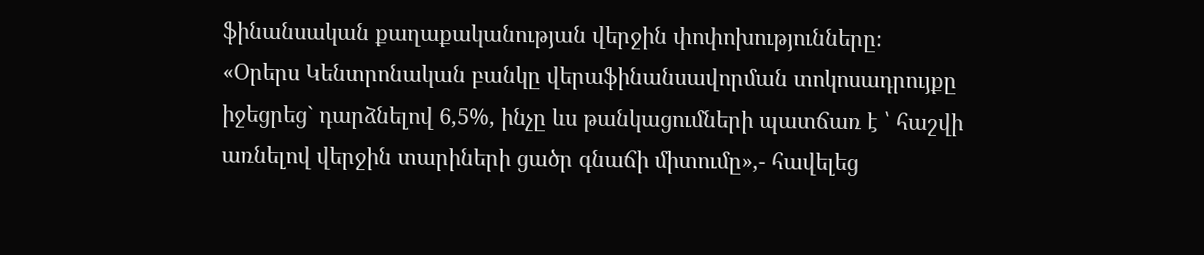ֆինանսական քաղաքականության վերջին փոփոխությունները։
«Օրերս Կենտրոնական բանկը վերաֆինանսավորման տոկոսադրույքը իջեցրեց` դարձնելով 6,5%, ինչը ևս թանկացումների պատճառ է ՝ հաշվի առնելով վերջին տարիների ցածր գնաճի միտումը»,- հավելեց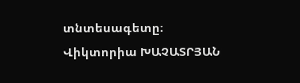տնտեսագետը։
Վիկտորիա ԽԱՉԱՏՐՅԱՆ